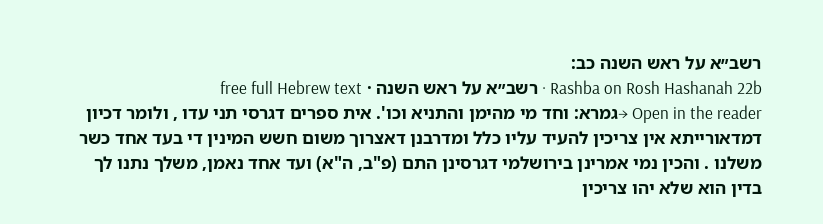רשב״א על ראש השנה כב:
Rashba on Rosh Hashanah 22b · רשב״א על ראש השנה · free full Hebrew text
Open in the reader →גמרא: וחד מי מהימן והתניא וכו'. אית ספרים דגרסי תני עדו , ולומר דכיון דמדאורייתא אין צריכין להעיד עליו כלל ומדרבנן דאצרוך משום חשש המינין די בעד אחד כשר משלנו . והכין נמי אמרינן בירושלמי דגרסינן התם (פ"ב, ה"א) ועד אחד נאמן, משלך נתנו לך בדין הוא שלא יהו צריכין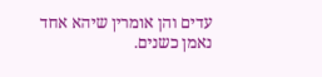עדים והן אומרין שיהא אחד נאמן כשנים.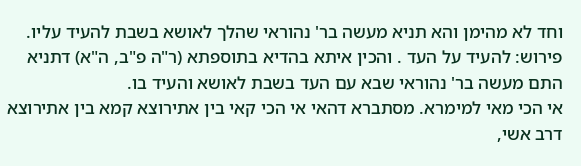וחד לא מהימן והא תניא מעשה בר' נהוראי שהלך לאושא בשבת להעיד עליו. פירוש: להעיד על העד . והכין איתא בהדיא בתוספתא (ר"ה פ"ב, ה"א) דתניא התם מעשה בר' נהוראי שבא עם העד בשבת לאושא והעיד בו.
אי הכי מאי למימרא. מסתברא דהאי אי הכי קאי בין אתירוצא קמא בין אתירוצא דרב אשי,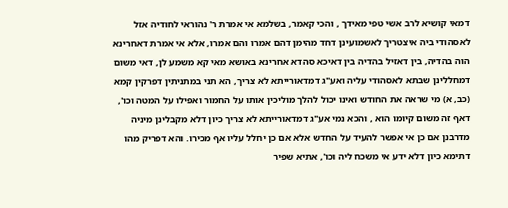דמאי קושיא לרב אשי טפי מאידך , והכי קאמר, בשלמא אי אמרת ר' נהוראי לחודיה אזל לאסהודי ביה איצטריך לאשמועינן דחד מהימן דהם אמרו והם אמרו, אלא אי אמרת דאחרינא הוה בהדיה, בין דאזיל בהדיה בין דאיכא סהדא אחרינא באושא מאי קא משמע לן, דאי משום דמחללינן שבתא לאסהודי עליה ואע"ג דמדאורייתא לא צריך, הא תני במתניתין דפרקין קמא (כב, א) מי שראה את החודש ואינו יכול להלך מוליכין אותו על החמור ואפילו על המטה וכו', דאף זה משום קיומו הוא , והכא נמי אע"ג דמדאורייתא לא צריך כיון דלא מקבלינן מיניה מדרבנן אם כן אי אפשר להעיד על החדש אלא אם כן יחלל עליו אף מכירו. והא דפריק מהו דתימא כיון דלא ידע אי משכח ליה וכו', אתיא שפיר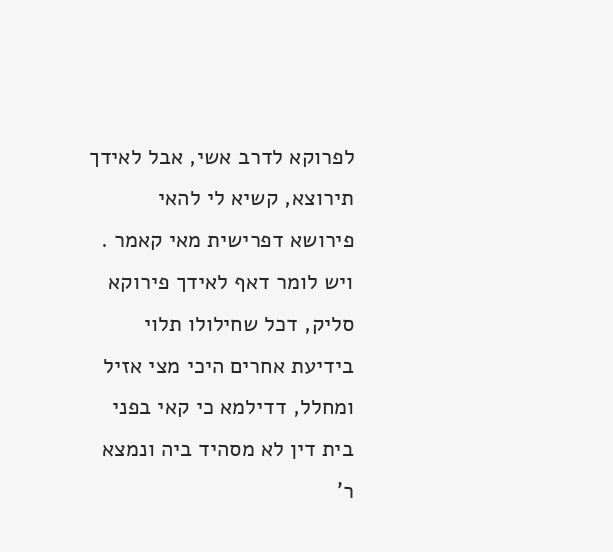לפרוקא לדרב אשי, אבל לאידך תירוצא, קשיא לי להאי פירושא דפרישית מאי קאמר . ויש לומר דאף לאידך פירוקא סליק, דכל שחילולו תלוי בידיעת אחרים היכי מצי אזיל ומחלל, דדילמא כי קאי בפני בית דין לא מסהיד ביה ונמצא ר'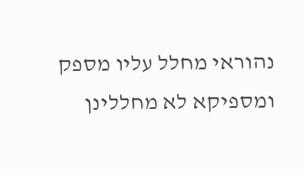נהוראי מחלל עליו מספק ומספיקא לא מחללינן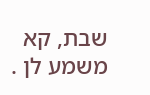שבת, קא משמע לן .